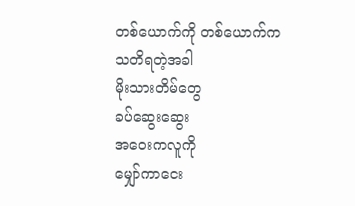တစ်ယောက်ကို တစ်ယောက်က
သတိရတဲ့အခါ
မိုးသားတိမ်တွေ
ခပ်ဆွေးဆွေး
အဝေးကလူကို
မျှော်ကာငေး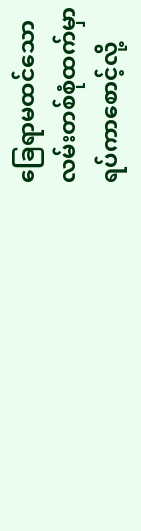ခြေရာမထင်သော
လမ်းတစ်စုံထက်မှာ
ရပ်ကာစောင့်လို့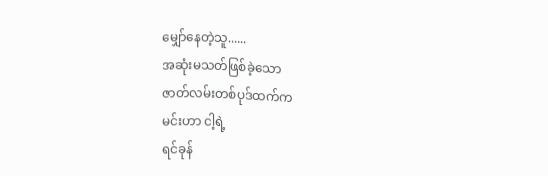မျှော်နေတဲ့သူ......
အဆုံးမသတ်ဖြစ်ခဲ့သော
ဇာတ်လမ်းတစ်ပုဒ်ထက်က
မင်းဟာ ငါ့ရဲ့
ရင်ခုန်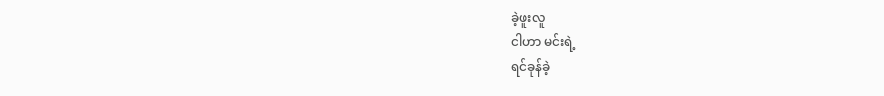ခဲ့ဖူးလူ
ငါဟာ မင်းရဲ့
ရင်ခုန်ခဲ့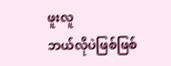ဖူးလူ
ဘယ်လိုပဲဖြစ်ဖြစ်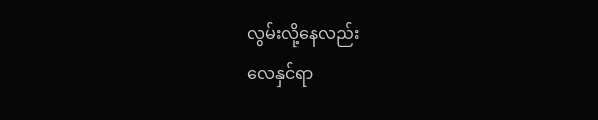လွမ်းလို့နေလည်း
လေနှင်ရာ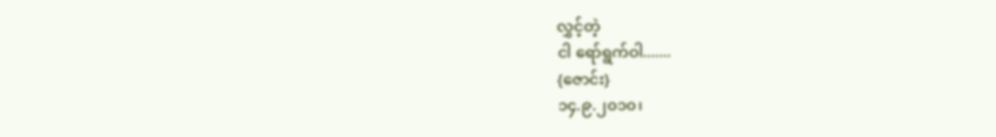လွှင့်တဲ့
ငါ ရော်ရွက်ဝါ.......
{ဇောင်း}
၁၄.၉.၂၀၁၀၊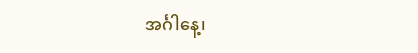အင်္ဂါနေ့၊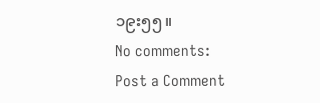၁၉း၅၅။
No comments:
Post a Comment